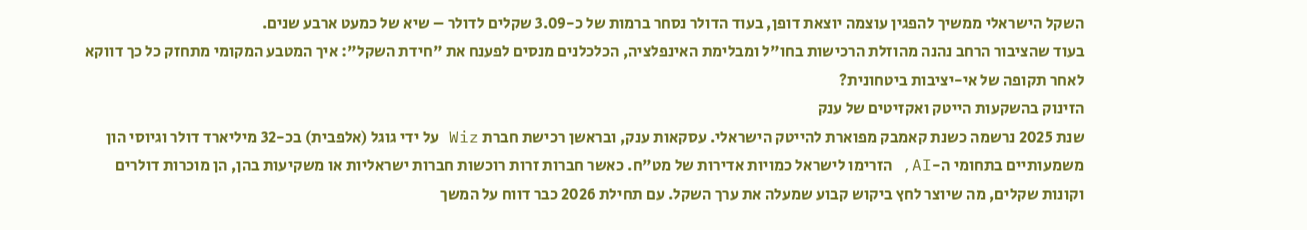השקל הישראלי ממשיך להפגין עוצמה יוצאת דופן, בעוד הדולר נסחר ברמות של כ-3.09 שקלים לדולר – שיא של כמעט ארבע שנים.
בעוד שהציבור הרחב נהנה מהוזלת הרכישות בחו"ל ומבלימת האינפלציה, הכלכלנים מנסים לפענח את "חידת השקל": איך המטבע המקומי מתחזק כל כך דווקא לאחר תקופה של אי-יציבות ביטחונית?
הזינוק בהשקעות הייטק ואקזיטים של ענק
שנת 2025 נרשמה כשנת קאמבק מפוארת להייטק הישראלי. עסקאות ענק, ובראשן רכישת חברת Wiz על ידי גוגל (אלפבית) בכ-32 מיליארד דולר וגיוסי הון משמעותיים בתחומי ה-AI, הזרימו לישראל כמויות אדירות של מט"ח. כאשר חברות זרות רוכשות חברות ישראליות או משקיעות בהן, הן מוכרות דולרים וקונות שקלים, מה שיוצר לחץ ביקוש קבוע שמעלה את ערך השקל. עם תחילת 2026 כבר דווח על המשך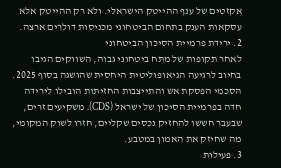אקזטים של ענף ההייטק הישראלי. ולא רק ההייטק אלא עסקאות הענק בתחום הביטחוני מכניסות דולרים ארצה.
2. ירידת פרמיית הסיכון הביטחוני
לאחר תקופות של מתח ביטחוני גבוה, השווקים הגיבו בחיוב לרגיעה הגיאופוליטית היחסית שהושגה בסוף 2025. הסכמי הפסקת אש והתייצבות החזיתות הובילו לירידה חדה בפרמיית הסיכון של ישראל (CDS). משקיעים זרים, שבעבר חששו להחזיק נכסים שקליים, חזרו לשוק המקומי, מה שחיזק את האמון במטבע.
3. פעילות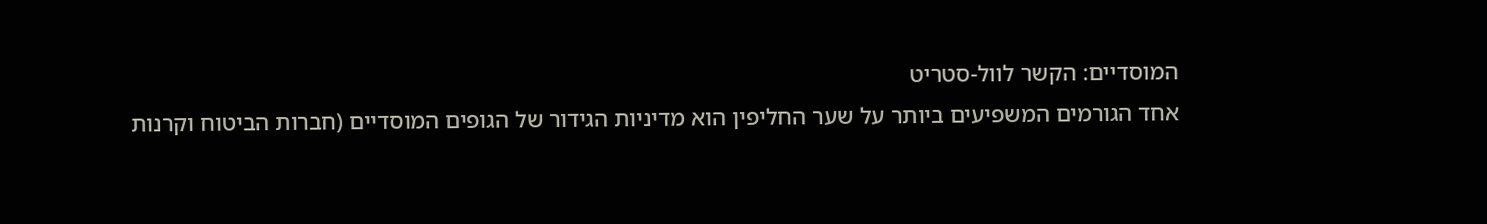המוסדיים: הקשר לוול-סטריט
אחד הגורמים המשפיעים ביותר על שער החליפין הוא מדיניות הגידור של הגופים המוסדיים (חברות הביטוח וקרנות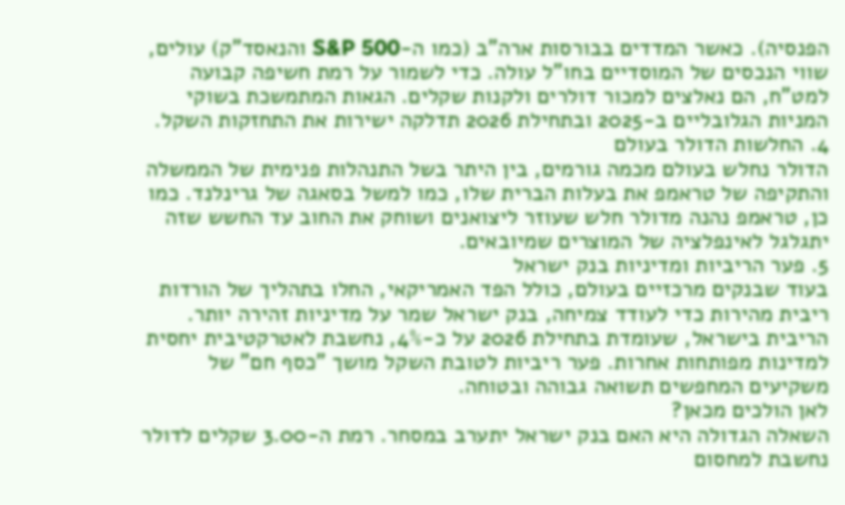הפנסיה). כאשר המדדים בבורסות ארה"ב (כמו ה-S&P 500 והנאסד"ק) עולים, שווי הנכסים של המוסדיים בחו"ל עולה. כדי לשמור על רמת חשיפה קבועה למט"ח, הם נאלצים למכור דולרים ולקנות שקלים. הגאות המתמשכת בשוקי המניות הגלובליים ב-2025 ובתחילת 2026 תדלקה ישירות את התחזקות השקל.
4. החלשות הדולר בעולם
הדולר נחלש בעולם מכמה גורמים, בין היתר בשל התנהלות פנימית של הממשלה והתקיפה של טראמפ את בעלות הברית שלו, כמו למשל בסאגה של גרינלנד. כמו כן, טראמפ נהנה מדולר חלש שעוזר ליצואנים ושוחק את החוב עד החשש שזה יתגלגל לאינפלציה של המוצרים שמיובאים.
5. פער הריביות ומדיניות בנק ישראל
בעוד שבנקים מרכזיים בעולם, כולל הפד האמריקאי, החלו בתהליך של הורדות ריבית מהירות כדי לעודד צמיחה, בנק ישראל שמר על מדיניות זהירה יותר. הריבית בישראל, שעומדת בתחילת 2026 על כ-4%, נחשבת לאטרקטיבית יחסית למדינות מפותחות אחרות. פער ריביות לטובת השקל מושך "כסף חם" של משקיעים המחפשים תשואה גבוהה ובטוחה.
לאן הולכים מכאן?
השאלה הגדולה היא האם בנק ישראל יתערב במסחר. רמת ה-3.00 שקלים לדולר נחשבת למחסום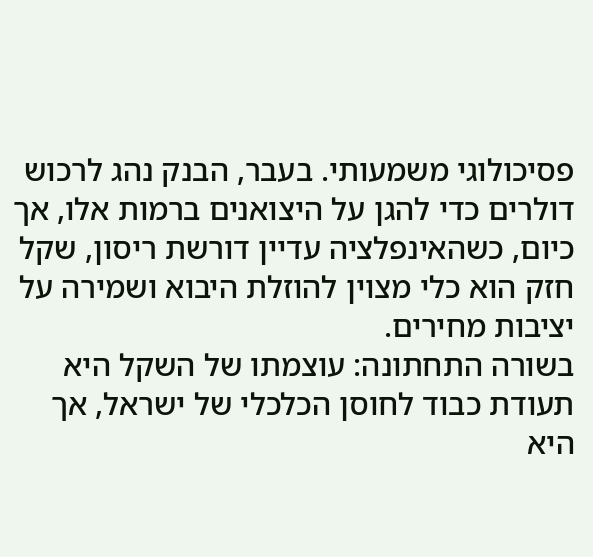פסיכולוגי משמעותי. בעבר, הבנק נהג לרכוש דולרים כדי להגן על היצואנים ברמות אלו, אך כיום, כשהאינפלציה עדיין דורשת ריסון, שקל חזק הוא כלי מצוין להוזלת היבוא ושמירה על יציבות מחירים.
בשורה התחתונה: עוצמתו של השקל היא תעודת כבוד לחוסן הכלכלי של ישראל, אך היא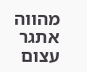מהווה אתגר עצום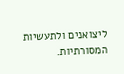ליצואנים ולתעשיות המסורתיות.